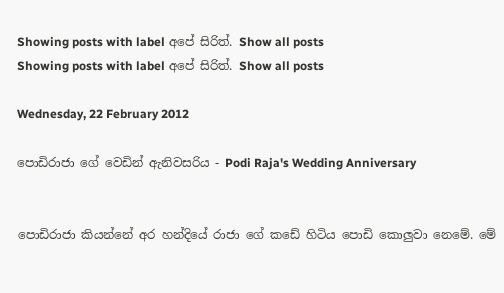Showing posts with label අපේ සිරිත්. Show all posts
Showing posts with label අපේ සිරිත්. Show all posts

Wednesday, 22 February 2012

පොඩිරාජා ගේ වෙඩින් ඇනිවසරිය - Podi Raja's Wedding Anniversary


පොඩිරාජා කියන්නේ අර හන්දියේ රාජා ගේ කඩේ හිටිය පොඩි කොලුවා නෙමේ. මේ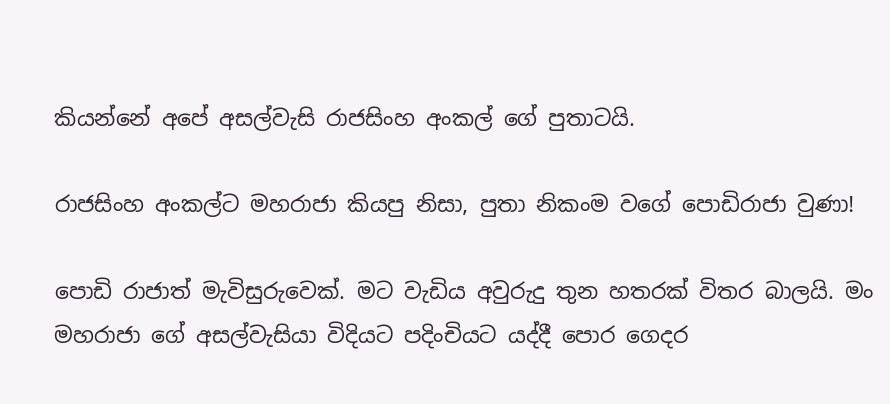කියන්නේ අපේ අසල්වැසි රාජසිංහ අංකල් ගේ පුතාටයි.

රාජසිංහ අංකල්ට මහරාජා කියපු නිසා, පුතා නිකංම වගේ පොඩිරාජා වුණා!

පොඩි රාජාත් මැවිසුරුවෙක්. මට වැඩිය අවුරුදු තුන හතරක් විතර බාලයි. මං මහරාජා ගේ අසල්වැසියා විදියට පදිංචියට යද්දී පොර ගෙදර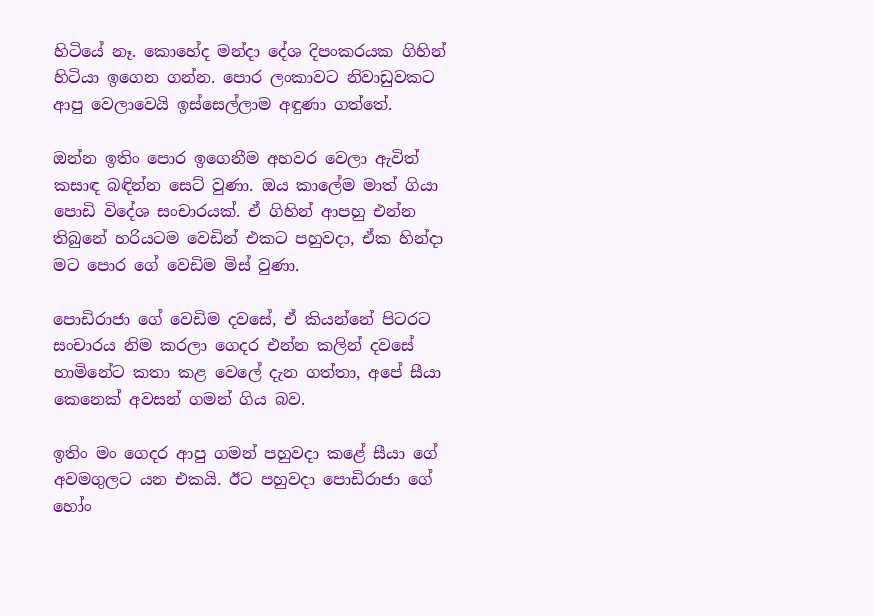හිටියේ නෑ. කොහේද මන්දා දේශ දිපංකරයක ගිහින් හිටියා ඉගෙන ගන්න. පොර ලංකාවට නිවාඩුවකට ආපු වෙලාවෙයි ඉස්සෙල්ලාම අඳුණා ගත්තේ.

ඔන්න ඉතිං පොර ඉගෙනීම අහවර වෙලා ඇවිත් කසාඳ බඳින්න සෙට් වුණා. ඔය කාලේම මාත් ගියා පොඩි විදේශ සංචාරයක්. ඒ ගිහින් ආපහු එන්න තිබුනේ හරියටම වෙඩින් එකට පහුවදා, ඒක හින්දා මට පොර ගේ වෙඩිම මිස් වුණා.

පොඩිරාජා ගේ වෙඩිම දවසේ, ඒ කියන්නේ පිටරට සංචාරය නිම කරලා ගෙදර එන්න කලින් දවසේ හාමිනේට කතා කළ වෙලේ දැන ගත්තා, අපේ සීයා කෙනෙක් අවසන් ගමන් ගිය බව.

ඉතිං මං ගෙදර ආපු ගමන් පහුවදා කළේ සීයා ගේ අවමගුලට යන එකයි. ඊට පහුවදා පොඩිරාජා ගේ හෝං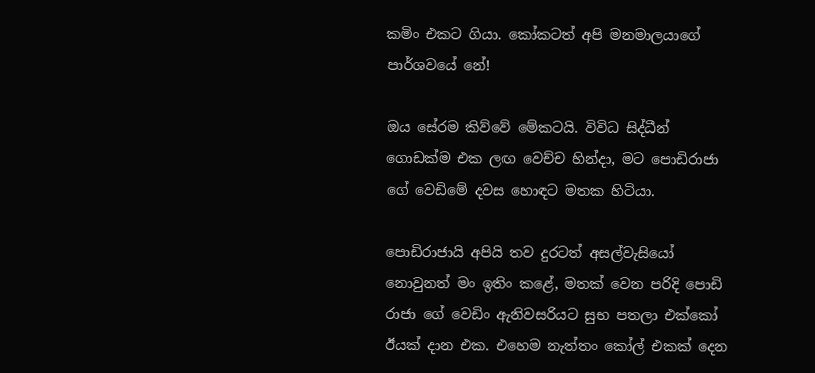කමිං එකට ගියා. කෝකටත් අපි මනමාලයාගේ පාර්ශවයේ නේ!

ඔය සේරම කිව්වේ මේකටයි. විවිධ සිද්ධීන් ගොඩක්ම එක ලඟ වෙච්ච හින්දා, මට පොඩිරාජා ගේ වෙඩිමේ දවස හොඳට මතක හිටියා.

පොඩිරාජායි අපියි තව දුරටත් අසල්වැසියෝ නොවුනත් මං ඉතිං කළේ, මතක් වෙන පරිදි පොඩි රාජා ගේ වෙඩිං ඇනිවසරියට සුභ පතලා එක්කෝ ඊයක් දාන එක. එහෙම නැත්තං කෝල් එකක් දෙන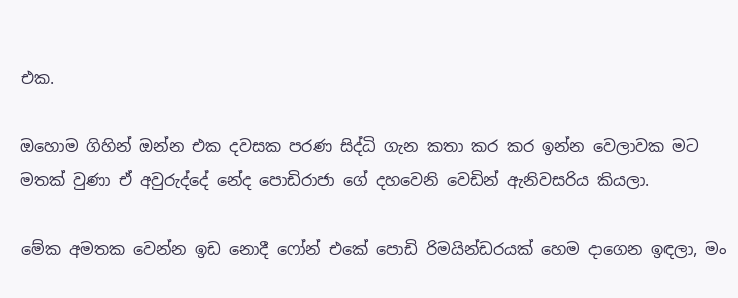එක.

ඔහොම ගිහින් ඔන්න එක දවසක පරණ සිද්ධි ගැන කතා කර කර ඉන්න වෙලාවක මට මතක් වුණා ඒ අවුරුද්දේ නේද පොඩිරාජා ගේ දහවෙනි වෙඩින් ඇනිවසරිය කියලා.

මේක අමතක වෙන්න ඉඩ නොදී ෆෝන් එකේ පොඩි රිමයින්ඩරයක් හෙම දාගෙන ඉඳලා, මං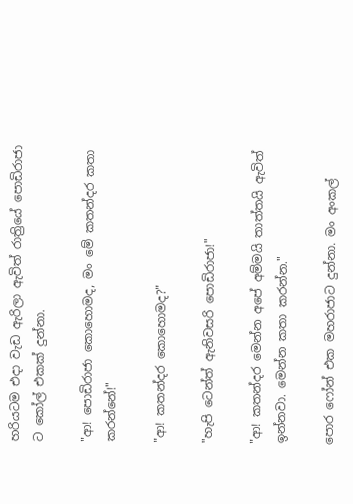හරියටම එදා වැඩ ඇරිලා ඇවිත් රාත්‍රියේ පොඩිරාජා ට කෝල් එකක් දුන්නා.

"ආ! පොඩිරාජා කොහොමද, මං මේ කතන්දර කතා කරන්නේ!"

"ආ! කතන්දර කොහොමද?"

"හැපි ටෙන්ත් ඇනිවසරි පොඩිරාජා!"

"ආ! කතන්දර මෙන්න අපේ අම්මයි තාත්තයි ඇවිත් ඉන්නවා. මෙන්න කතා කරන්න."

පොර ෆෝන් එක මහරාජාට දුන්නා. මං අංකල්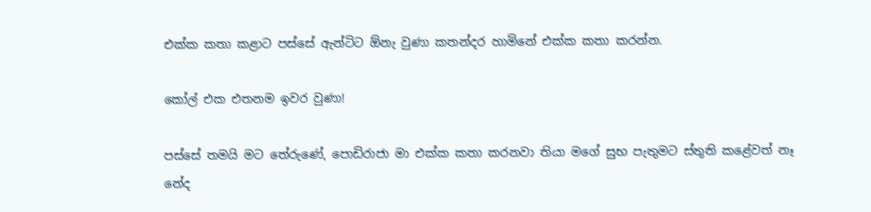එක්ක කතා කළාට පස්සේ ඇන්ටිට ඕනැ වුණා කතන්දර හාමිනේ එක්ක කතා කරන්න.

කෝල් එක එතනම ඉවර වුණා!

පස්සේ තමයි මට තේරුණේ, පොඩිරාජා මා එක්ක කතා කරනවා තියා මගේ සුභ පැතුමට ස්තුති කළේවත් නෑ නේද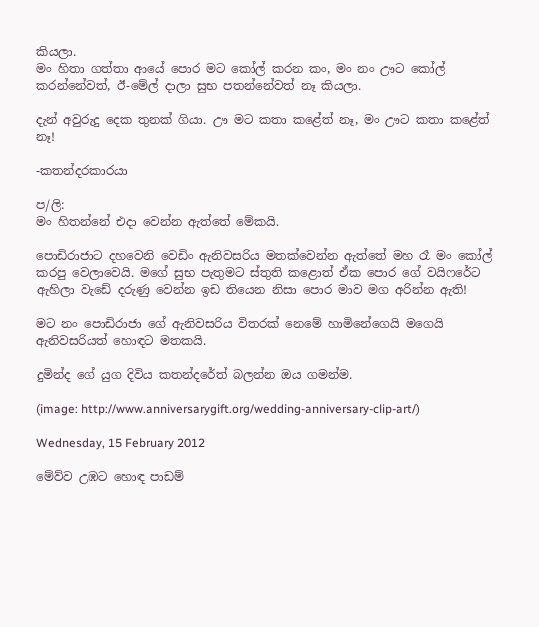කියලා.
මං හිතා ගත්තා ආයේ පොර මට කෝල් කරන කං, මං නං ඌට කෝල් කරන්නේවත්, ඊ-මේල් දාලා සුභ පතන්නේවත් නෑ කියලා.

දැන් අවුරුදු දෙක තුනක් ගියා. ඌ මට කතා කළේත් නෑ, මං ඌට කතා කළේත් නෑ!

-කතන්දරකාරයා

ප/ලි:
මං හිතන්නේ එදා වෙන්න ඇත්තේ මේකයි.

පොඩිරාජාට දහවෙනි වෙඩිං ඇනිවසරිය මතක්වෙන්න ඇත්තේ මහ රෑ මං කෝල් කරපු වෙලාවෙයි. මගේ සුභ පැතුමට ස්තුති කළොත් ඒක පොර ගේ වයිෆරේට ඇහිලා වැඩේ දරුණු වෙන්න ඉඩ තියෙන නිසා පොර මාව මග අරින්න ඇති!

මට නං පොඩිරාජා ගේ ඇනිවසරිය විතරක් නෙමේ හාමිනේගෙයි මගෙයි ඇනිවසරියත් හොඳට මතකයි.

දුමින්ද ගේ යුග දිවිය කතන්දරේත් බලන්න ඔය ගමන්ම.

(image: http://www.anniversarygift.org/wedding-anniversary-clip-art/)

Wednesday, 15 February 2012

මේව්ව උඹට හොඳ පාඩම්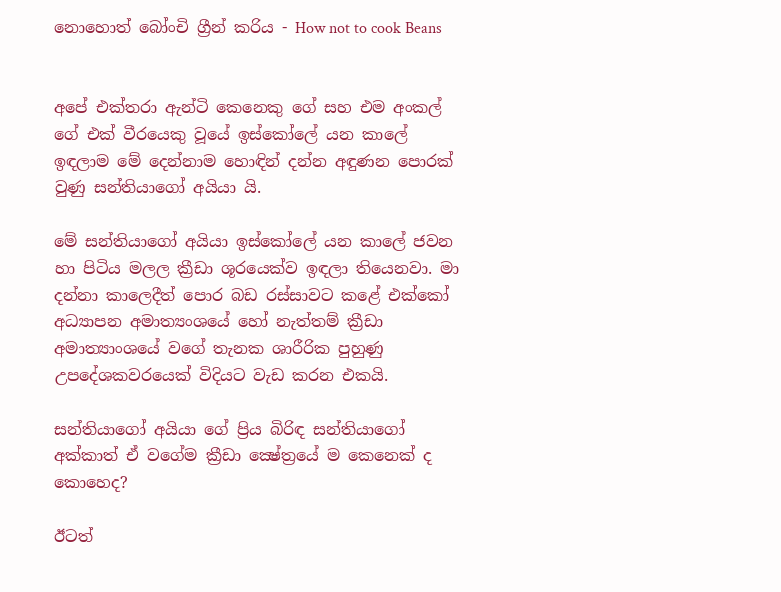නොහොත් බෝංචි ග්‍රීන් කරිය - How not to cook Beans


අපේ එක්තරා ඇන්ටි කෙනෙකු ගේ සහ එම අංකල් ගේ එක් වීරයෙකු වූයේ ඉස්කෝලේ යන කාලේ ඉඳලාම මේ දෙන්නාම හොඳින් දන්න අඳුණන පොරක් වුණු සන්තියාගෝ අයියා යි.

මේ සන්තියාගෝ අයියා ඉස්කෝලේ යන කාලේ ජවන හා පිටිය මලල ක්‍රීඩා ශූරයෙක්ව ඉඳලා තියෙනවා. මා දන්නා කාලෙදීත් පොර බඩ රස්සාවට කළේ එක්කෝ අධ්‍යාපන අමාත්‍යංශයේ හෝ නැත්තම් ක්‍රීඩා අමාත්‍යාංශයේ වගේ තැනක ශාරීරික පුහුණු උපදේශකවරයෙක් විදියට වැඩ කරන එකයි.

සන්තියාගෝ අයියා ගේ ප්‍රිය බිරිඳ සන්තියාගෝ අක්කාත් ඒ වගේම ක්‍රීඩා ක්‍ෂේත්‍රයේ ම කෙනෙක් ද කොහෙද?

ඊටත්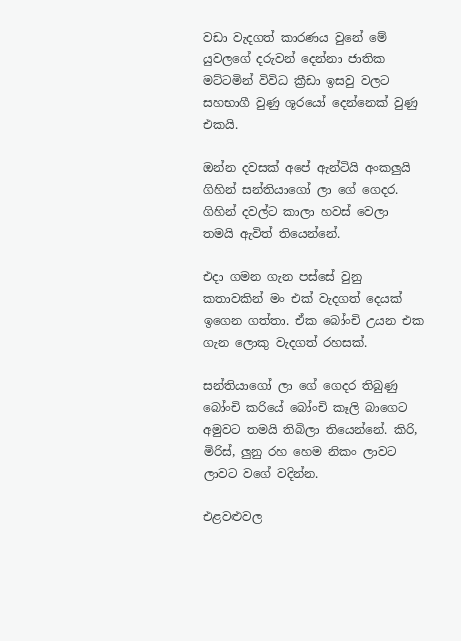වඩා වැදගත් කාරණය වුනේ මේ යුවලගේ දරුවන් දෙන්නා ජාතික මට්ටමින් විවිධ ක්‍රීඩා ඉසවු වලට සහභාගී වුණු ශූරයෝ දෙන්නෙක් වුණු එකයි.

ඔන්න දවසක් අපේ ඇන්ටියි අංකලුයි ගිහින් සන්තියාගෝ ලා ගේ ගෙදර. ගිහින් දවල්ට කාලා හවස් වෙලා තමයි ඇවිත් තියෙන්නේ.

එදා ගමන ගැන පස්සේ වුනු කතාවකින් මං එක් වැදගත් දෙයක් ඉගෙන ගත්තා. ඒක බෝංචි උයන එක ගැන ලොකු වැදගත් රහසක්.

සන්තියාගෝ ලා ගේ ගෙදර තිබුණු බෝංචි කරියේ බෝංචි කෑලි බාගෙට අමුවට තමයි තිබිලා තියෙන්නේ. කිරි, මිරිස්, ලුනු රහ හෙම නිකං ලාවට ලාවට වගේ වදින්න.

එළවළුවල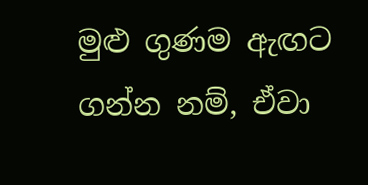මුළු ගුණම ඇඟට ගන්න නම්, ඒවා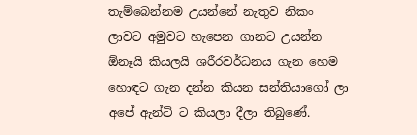තැම්බෙන්නම උයන්නේ නැතුව නිකං ලාවට අමුවට හැපෙන ගානට උයන්න ඕනෑයි කියලයි ශරීරවර්ධනය ගැන හෙම හොඳට ගැන දන්න කියන සන්තියාගෝ ලා අපේ ඇන්ටි ට කියලා දීලා තිබුණේ.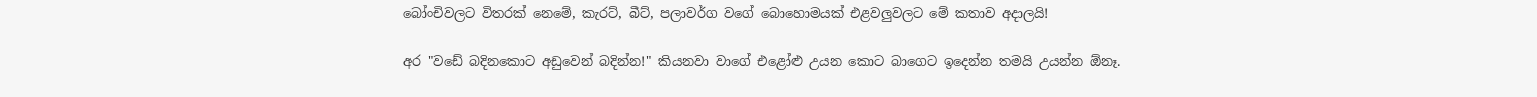බෝංචිවලට විතරක් නෙමේ, කැරට්, බීට්, පලාවර්ග වගේ බොහොමයක් එළවලුවලට මේ කතාව අදාලයි!

අර "වඩේ බදිනකොට අඩුවෙන් බදින්න!" කියනවා වාගේ එළෝළු උයන කොට බාගෙට ඉදෙන්න තමයි උයන්න ඕනෑ.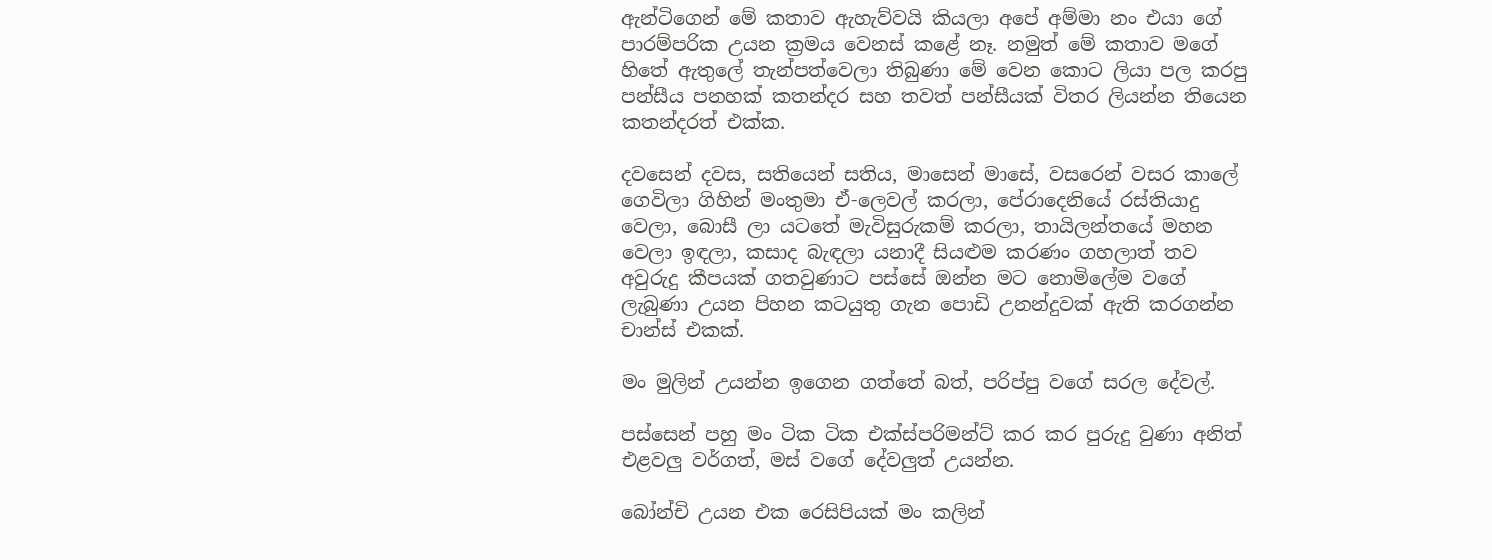ඇන්ටිගෙන් මේ කතාව ඇහැව්වයි කියලා අපේ අම්මා නං එයා ගේ පාරම්පරික උයන ක්‍රමය වෙනස් කළේ නෑ. නමුත් මේ කතාව මගේ හිතේ ඇතුලේ තැන්පත්වෙලා තිබුණා මේ වෙන කොට ලියා පල කරපු පන්සීය පනහක් කතන්දර සහ තවත් පන්සීයක් විතර ලියන්න තියෙන කතන්දරත් එක්ක.

දවසෙන් දවස, සතියෙන් සතිය, මාසෙන් මාසේ, වසරෙන් වසර කාලේ ගෙවිලා ගිහින් මංතුමා ඒ-ලෙවල් කරලා, පේරාදෙනියේ රස්තියාදු වෙලා, බොසී ලා යටතේ මැවිසුරුකම් කරලා, තායිලන්තයේ මහන වෙලා ඉඳලා, කසාද බැඳලා යනාදී සියළුම කරණං ගහලාත් තව අවුරුදු කීපයක් ගතවුණාට පස්සේ ඔන්න මට නොමිලේම වගේ ලැබුණා උයන පිහන කටයුතු ගැන පොඩි උනන්දුවක් ඇති කරගන්න චාන්ස් එකක්.

මං මුලින් උයන්න ඉගෙන ගත්තේ බත්, පරිප්පු වගේ සරල දේවල්.

පස්සෙන් පහු මං ටික ටික එක්ස්පරිමන්ට් කර කර පුරුදු වුණා අනිත් එළවලු වර්ගත්, මස් වගේ දේවලුත් උයන්න.

බෝන්චි උයන එක රෙසිපියක් මං කලින්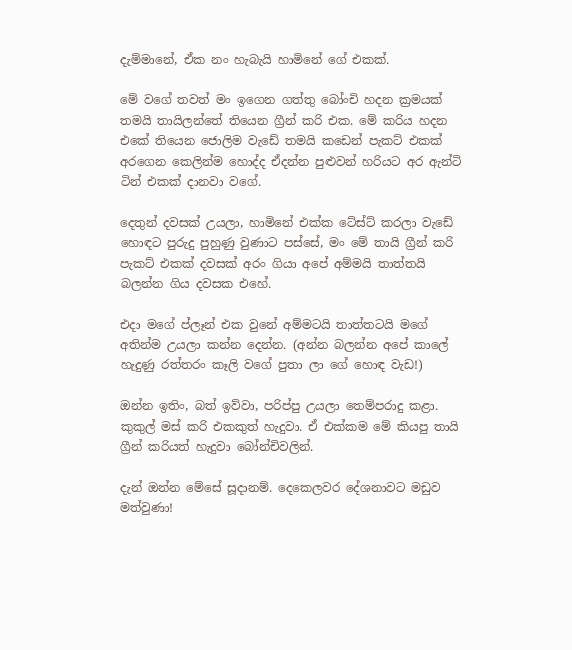දැම්මානේ, ඒක නං හැබැයි හාමිනේ ගේ එකක්.

මේ වගේ තවත් මං ඉගෙන ගත්තු බෝංචි හදන ක්‍රමයක් තමයි තායිලන්තේ තියෙන ග්‍රීන් කරි එක. මේ කරිය හදන එකේ තියෙන ජොලිම වැඩේ තමයි කඩෙන් පැකට් එකක් අරගෙන කෙලින්ම හොද්ද ඒදන්න පුළුවන් හරියට අර ඇන්ටි ටින් එකක් දානවා වගේ.

දෙතුන් දවසක් උයලා, හාමිනේ එක්ක ටේස්ට් කරලා වැඩේ හොඳට පුරුදු පුහුණු වුණාට පස්සේ, මං මේ තායි ග්‍රීන් කරි පැකට් එකක් දවසක් අරං ගියා අපේ අම්මයි තාත්තයි බලන්න ගිය දවසක එහේ.

එදා මගේ ප්ලෑන් එක වුනේ අම්මටයි තාත්තටයි මගේ අතින්ම උයලා කන්න දෙන්න. (අන්න බලන්න අපේ කාලේ හැදුණු රත්තරං කෑලි වගේ පුතා ලා ගේ හොඳ වැඩ!)

ඔන්න ඉතිං, බත් ඉව්වා, පරිප්පු උයලා තෙම්පරාදු කළා. කුකුල් මස් කරි එකකුත් හැදුවා. ඒ එක්කම මේ කියපු තායි ග්‍රීන් කරියත් හැදුවා බෝන්චිවලින්.

දැන් ඔන්න මේසේ සූදානම්. දෙකෙලවර දේශනාවට මඩුව මත්වුණා!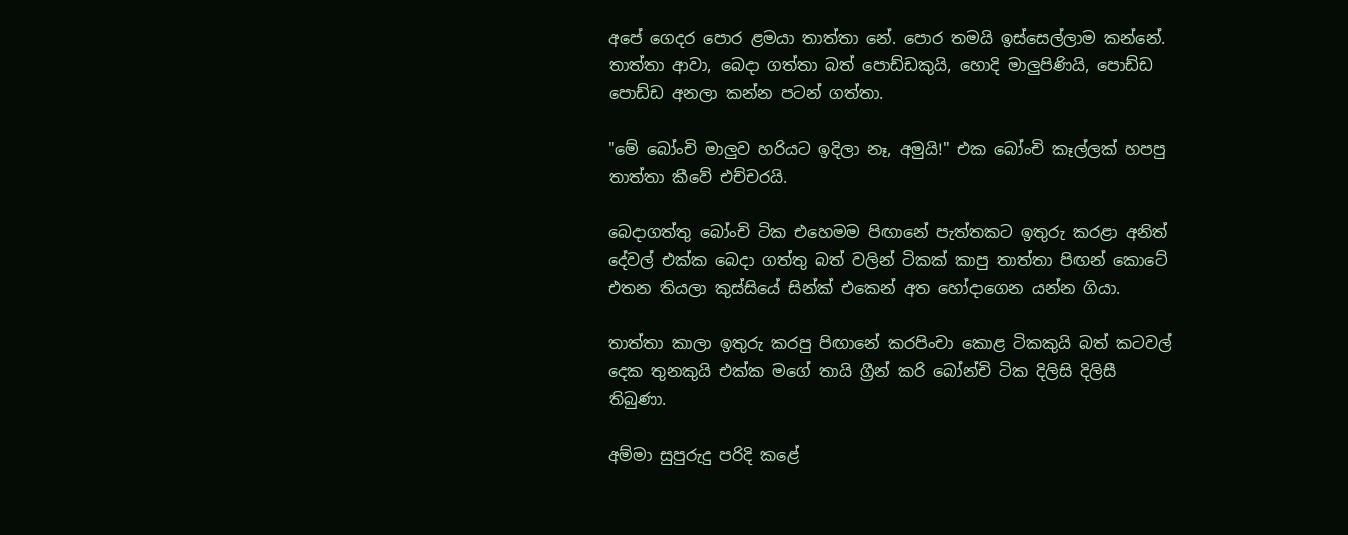අපේ ගෙදර පොර ළමයා තාත්තා නේ. පොර තමයි ඉස්සෙල්ලාම කන්නේ. තාත්තා ආවා, බෙදා ගත්තා බත් පොඩ්ඩකුයි, හොදි මාලුපිණියි, පොඩ්ඩ පොඩ්ඩ අනලා කන්න පටන් ගත්තා.

"මේ බෝංචි මාලුව හරියට ඉදිලා නෑ, අමුයි!" එක බෝංචි කෑල්ලක් හපපු තාත්තා කීවේ එච්චරයි.

බෙදාගත්තු බෝංචි ටික එහෙමම පිඟානේ පැත්තකට ඉතුරු කරළා අනිත් දේවල් එක්ක බෙදා ගත්තු බත් වලින් ටිකක් කාපු තාත්තා පිඟන් කොටේ එතන තියලා කුස්සියේ සින්ක් එකෙන් අත හෝදාගෙන යන්න ගියා.

තාත්තා කාලා ඉතුරු කරපු පිඟානේ කරපිංචා කොළ ටිකකුයි බත් කටවල් දෙක තුනකුයි එක්ක මගේ තායි ග්‍රීන් කරි බෝන්චි ටික දිලිසි දිලිසී තිබුණා.

අම්මා සුපුරුදු පරිදි කළේ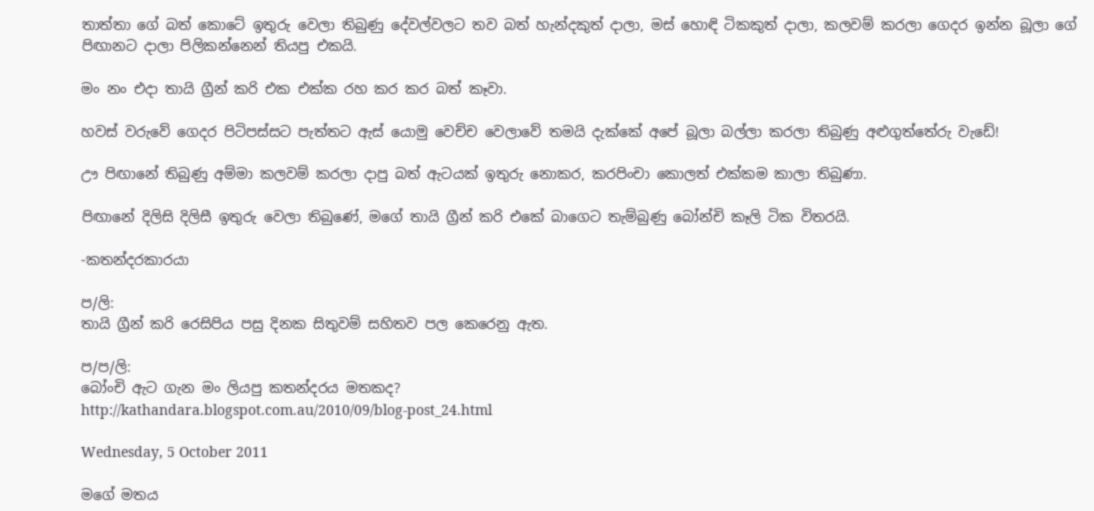තාත්තා ගේ බත් කොටේ ඉතුරු වෙලා තිබුණු දේවල්වලට තව බත් හැන්දකුත් දාලා, මස් හොඳි ටිකකුත් දාලා, කලවම් කරලා ගෙදර ඉන්න බූලා ගේ පිඟානට දාලා පිලිකන්නෙන් තියපු එකයි.

මං නං එදා තායි ග්‍රීන් කරි එක එක්ක රහ කර කර බත් කෑවා.

හවස් වරුවේ ගෙදර පිටිපස්සට පැත්තට ඇස් යොමු වෙච්ච වෙලාවේ තමයි දැක්කේ අපේ බූලා බල්ලා කරලා තිබුණු අළුගුත්තේරු වැඩේ!

ඌ පිඟානේ තිබුණු අම්මා කලවම් කරලා දාපු බත් ඇටයක් ඉතුරු නොකර, කරපිංචා කොලත් එක්කම කාලා තිබුණා.

පිඟානේ දිලිසි දිලිසී ඉතුරු වෙලා තිබුණේ, මගේ තායි ග්‍රීන් කරි එකේ බාගෙට තැම්බුණු බෝන්චි කෑලි ටික විතරයි.

-කතන්දරකාරයා

ප/ලි:
තායි ග්‍රීන් කරි රෙසිපිය පසු දිනක සිතුවම් සහිතව පල කෙරෙනු ඇත.

ප/ප/ලි:
බෝංචි ඇට ගැන මං ලියපු කතන්දරය මතකද?
http://kathandara.blogspot.com.au/2010/09/blog-post_24.html

Wednesday, 5 October 2011

මගේ මතය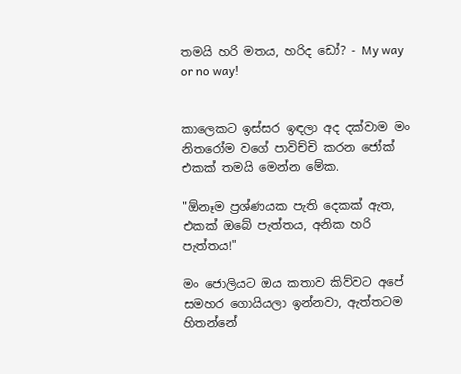තමයි හරි මතය, හරිද ඩෝ? - My way or no way!


කාලෙකට ඉස්සර ඉඳලා අද දක්වාම මං නිතරෝම වගේ පාවිච්චි කරන ජෝක් එකක් තමයි මෙන්න මේක.

"ඕනෑම ප්‍රශ්ණයක පැති දෙකක් ඇත, එකක් ඔබේ පැත්තය, අනික හරි පැත්තය!"

මං ජොලියට ඔය කතාව කිව්වට අපේ සමහර ගොයියලා ඉන්නවා, ඇත්තටම හිතන්නේ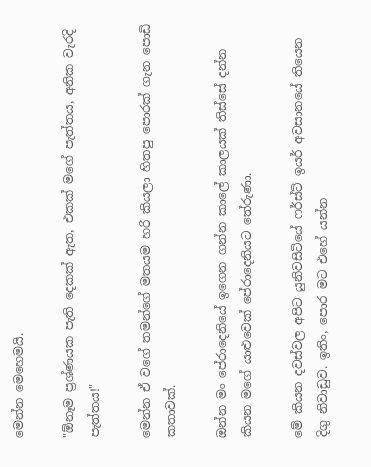මෙන්න මෙහෙමයි.

"ඕනෑම ප්‍රශ්ණයක පැති දෙකක් ඇත, එකක් මගේ පැත්තය, අනික වැරදි පැත්තය!"

මෙන්න ඒ වගේ තමන්ගේ මතයම හරි කියලා හිතපු පොරක් ගැන පොඩි කතාවක්.

ඔන්න මං පේරාදෙනියේ ඉගෙන ගන්න කාලේ කාලයක් තිස්සේ දන්න කියන මගේ යාළුවෙක් පේරාදෙනියට තේරුණා.

මේ කියන දවස්වල අපිට යුනිවසිටියේ ෆර්ස්ට් ඉයර් අවසානයේ තියෙන දිගු නිවාඩුව. ඉතිං, පොර මට එහේ යන්න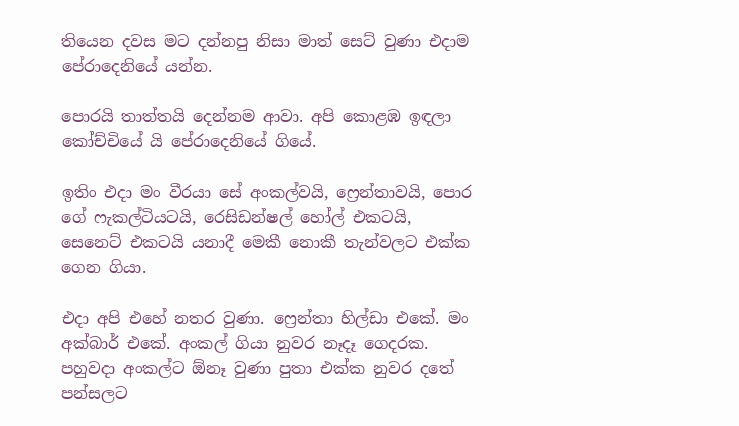තියෙන දවස මට දන්නපු නිසා මාත් සෙට් වුණා එදාම පේරාදෙනියේ යන්න.

පොරයි තාත්තයි දෙන්නම ආවා. අපි කොළඹ ඉඳලා කෝච්චියේ යි පේරාදෙනියේ ගියේ.

ඉතිං එදා මං වීරයා සේ අංකල්වයි, ෆ්‍රෙන්තාවයි, පොර ගේ ෆැකල්ටියටයි, රෙසිඩන්ෂල් හෝල් එකටයි, සෙනෙට් එකටයි යනාදී මෙකී නොකී තැන්වලට එක්ක ගෙන ගියා.

එදා අපි එහේ නතර වුණා. ෆ්‍රෙන්තා හිල්ඩා එකේ. මං අක්බාර් එකේ. අංකල් ගියා නුවර නෑදෑ ගෙදරක. පහුවදා අංකල්ට ඕනෑ වුණා පුතා එක්ක නුවර දතේ පන්සලට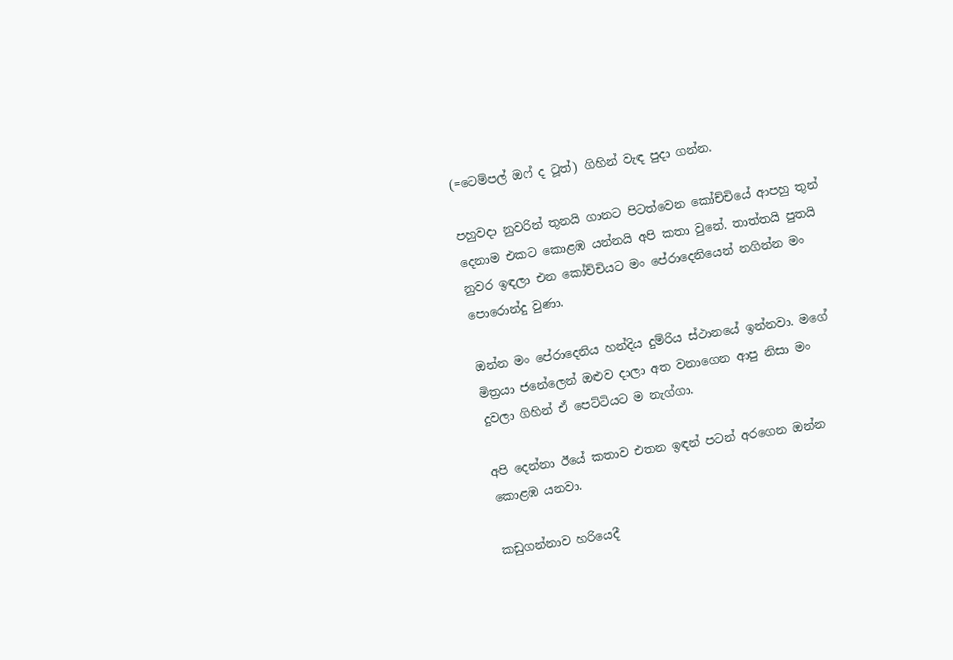(=ටෙම්පල් ඔෆ් ද ටූත්) ගිහින් වැඳ පුදා ගන්න.

පහුවදා නුවරින් තුනයි ගානට පිටත්වෙන කෝච්චියේ ආපහු තුන් දෙනාම එකට කොළඹ යන්නයි අපි කතා වුනේ. තාත්තයි පුතයි නුවර ඉඳලා එන කෝච්චියට මං පේරාදෙනියෙන් නගින්න මං පොරොන්දු වුණා.

ඔන්න මං පේරාදෙනිය හන්දිය දුම්රිය ස්ථානයේ ඉන්නවා. මගේ මිත්‍රයා ජනේලෙන් ඔළුව දාලා අත වනාගෙන ආපු නිසා මං දුවලා ගිහින් ඒ පෙට්ටියට ම නැග්ගා.

අපි දෙන්නා ඊයේ කතාව එතන ඉඳන් පටන් අරගෙන ඔන්න කොළඹ යනවා.

කඩුගන්නාව හරියෙදී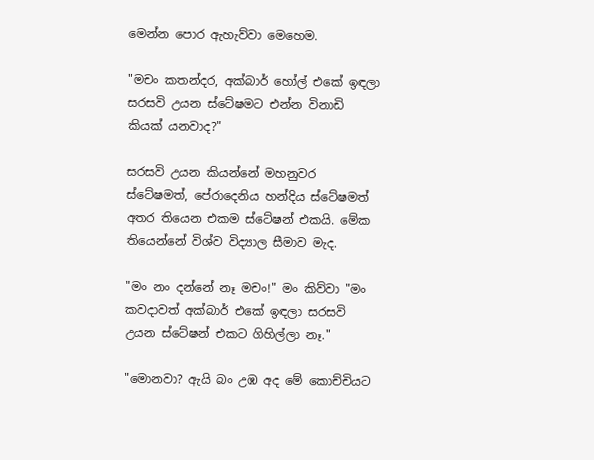මෙන්න පොර ඇහැව්වා මෙහෙම.

"මචං කතන්දර, අක්බාර් හෝල් එකේ ඉඳලා සරසවි උයන ස්ටේෂමට එන්න විනාඩි කියක් යනවාද?"

සරසවි උයන කියන්නේ මහනුවර ස්ටේෂමත්, පේරාදෙනිය හන්දිය ස්ටේෂමත් අතර තියෙන එකම ස්ටේෂන් එකයි. මේක තියෙන්නේ විශ්ව විද්‍යාල සීමාව මැද.

"මං නං දන්නේ නෑ මචං!" මං කිව්වා "මං කවදාවත් අක්බාර් එකේ ඉඳලා සරසවි උයන ස්ටේෂන් එකට ගිහිල්ලා නෑ."

"මොනවා? ඇයි බං උඹ අද මේ කොච්චියට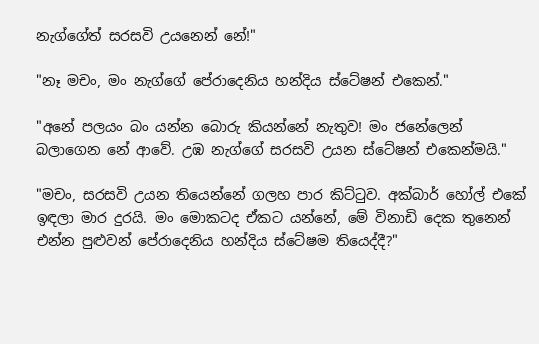නැග්ගේත් සරසවි උයනෙන් නේ!"

"නෑ මචං, මං නැග්ගේ පේරාදෙනිය හන්දිය ස්ටේෂන් එකෙන්."

"අනේ පලයං බං යන්න බොරු කියන්නේ නැතුව! මං ජනේලෙන් බලාගෙන නේ ආවේ. උඹ නැග්ගේ සරසවි උයන ස්ටේෂන් එකෙන්මයි."

"මචං, සරසවි උයන තියෙන්නේ ගලහ පාර කිට්ටුව. අක්බාර් හෝල් එකේ ඉඳලා මාර දුරයි. මං මොකටද ඒකට යන්නේ, මේ විනාඩි දෙක තුනෙන් එන්න පුළුවන් පේරාදෙනිය හන්දිය ස්ටේෂම තියෙද්දී?"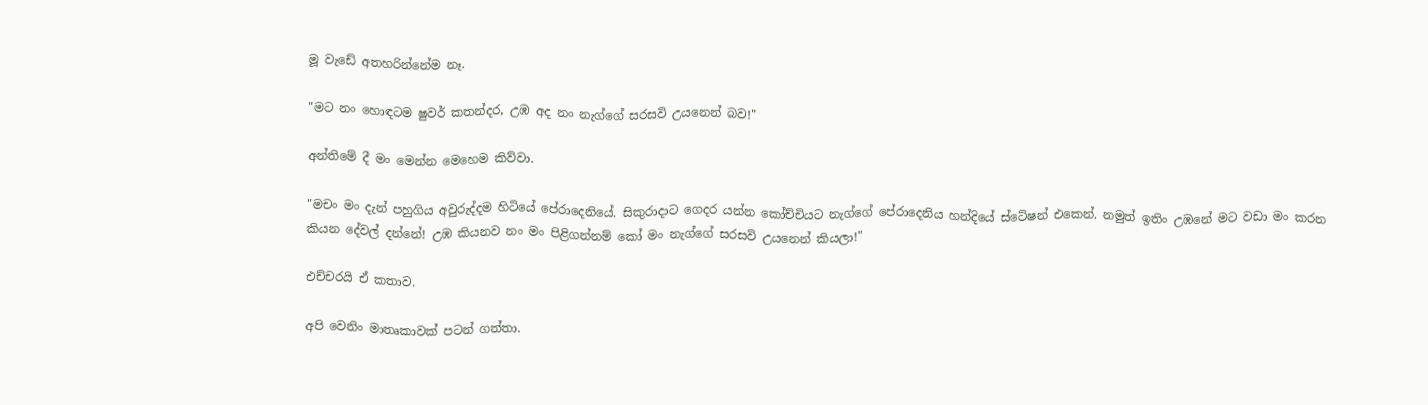මූ වැඩේ අතහරින්නේම නෑ.

"මට නං හොඳටම ෂුවර් කතන්දර, උඹ අද නං නැග්ගේ සරසවි උයනෙන් බව!"

අන්තිමේ දී මං මෙන්න මෙහෙම කිව්වා.

"මචං මං දැන් පහුගිය අවුරුද්දම හිටියේ පේරාදෙනියේ. සිකුරාදාට ගෙදර යන්න කෝච්චියට නැග්ගේ පේරාදෙනිය හන්දියේ ස්ටේෂන් එකෙන්. නමුත් ඉතිං උඹනේ මට වඩා මං කරන කියන දේවල් දන්නේ! උඹ කියනව නං මං පිළිගන්නම් කෝ මං නැග්ගේ සරසවි උයනෙන් කියලා!"

එච්චරයි ඒ කතාව.

අපි වෙනිං මාතෘකාවක් පටන් ගත්තා.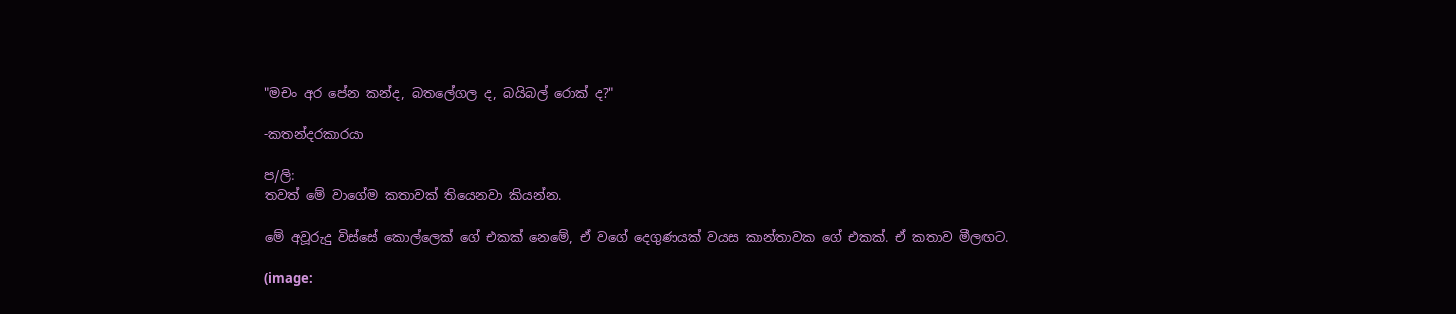"මචං අර පේන කන්ද, බතලේගල ද, බයිබල් රොක් ද?"

-කතන්දරකාරයා

ප/ලි:
තවත් මේ වාගේම කතාවක් තියෙනවා කියන්න.

මේ අවූරුදු විස්සේ කොල්ලෙක් ගේ එකක් නෙමේ, ඒ වගේ දෙගුණයක් වයස කාන්තාවක ගේ එකක්. ඒ කතාව මීලඟට.

(image: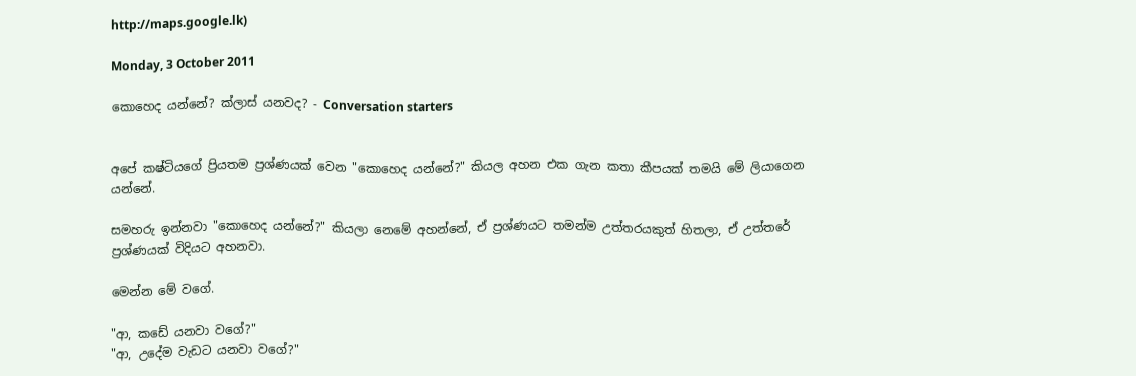http://maps.google.lk)

Monday, 3 October 2011

කොහෙද යන්නේ? ක්ලාස් යනවද? - Conversation starters


අපේ කෂ්ටියගේ ප්‍රියතම ප්‍රශ්ණයක් වෙන "කොහෙද යන්නේ?" කියල අහන එක ගැන කතා කීපයක් තමයි මේ ලියාගෙන යන්නේ.

සමහරු ඉන්නවා "කොහෙද යන්නේ?" කියලා නෙමේ අහන්නේ, ඒ ප්‍රශ්ණයට තමන්ම උත්තරයකුත් හිතලා, ඒ උත්තරේ ප්‍රශ්ණයක් විදියට අහනවා.

මෙන්න මේ වගේ.

"ආ, කඩේ යනවා වගේ?"
"ආ, උදේම වැඩට යනවා වගේ?"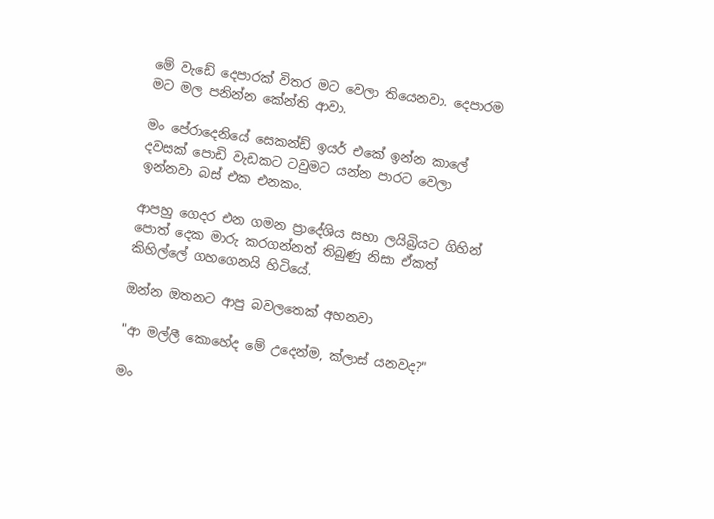මේ වැඩේ දෙපාරක් විතර මට වෙලා තියෙනවා. දෙපාරම මට මල පනින්න කේන්ති ආවා.

මං පේරාදෙනියේ සෙකන්ඩ් ඉයර් එකේ ඉන්න කාලේ දවසක් පොඩි වැඩකට ටවුමට යන්න පාරට වෙලා ඉන්නවා බස් එක එනකං.

ආපහු ගෙදර එන ගමන ප්‍රාදේශිය සභා ලයිබ්‍රියට ගිහින් පොත් දෙක මාරු කරගන්නත් තිබුණු නිසා ඒකත් කිහිල්ලේ ගහගෙනයි හිටියේ.

ඔන්න ඔතනට ආපු බවලතෙක් අහනවා

"ආ මල්ලී කොහේද මේ උදෙන්ම, ක්ලාස් යනවද?"

මං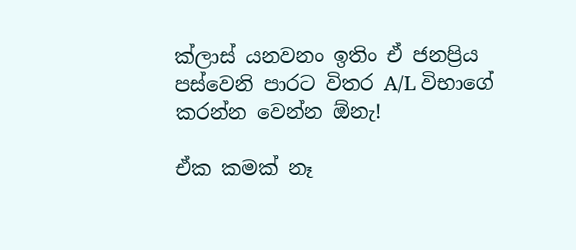ක්ලාස් යනවනං ඉතිං ඒ ජනප්‍රිය පස්වෙනි පාරට විතර A/L විභාගේ කරන්න වෙන්න ඕනැ!

ඒක කමක් නෑ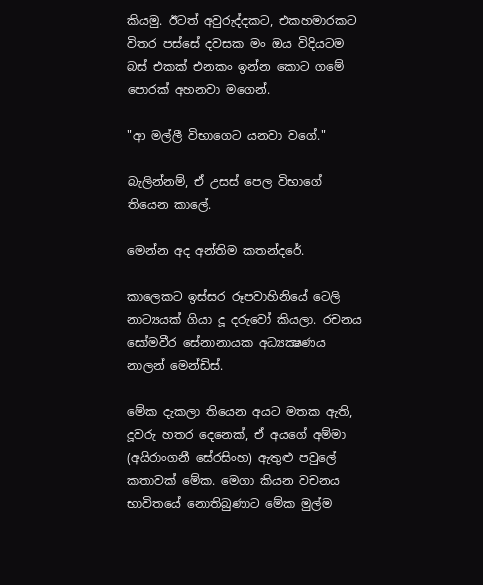කියමු. ඊටත් අවුරුද්දකට, එකහමාරකට විතර පස්සේ දවසක මං ඔය විදියටම බස් එකක් එනකං ඉන්න කොට ගමේ පොරක් අහනවා මගෙන්.

"ආ මල්ලී විභාගෙට යනවා වගේ."

බැලින්නම්, ඒ උසස් පෙල විභාගේ තියෙන කාලේ.

මෙන්න අද අන්තිම කතන්දරේ.

කාලෙකට ඉස්සර රූපවාහිනියේ ටෙලි නාට්‍යයක් ගියා දූ දරුවෝ කියලා. රචනය සෝමවීර සේනානායක අධ්‍යක්‍ෂණය නාලන් මෙන්ඩිස්.

මේක දැකලා තියෙන අයට මතක ඇති, දූවරු හතර දෙනෙක්, ඒ අයගේ අම්මා (අයිරාංගනී සේරසිංහ) ඇතුළු පවුලේ කතාවක් මේක. මෙගා කියන වචනය භාවිතයේ නොතිබුණාට මේක මුල්ම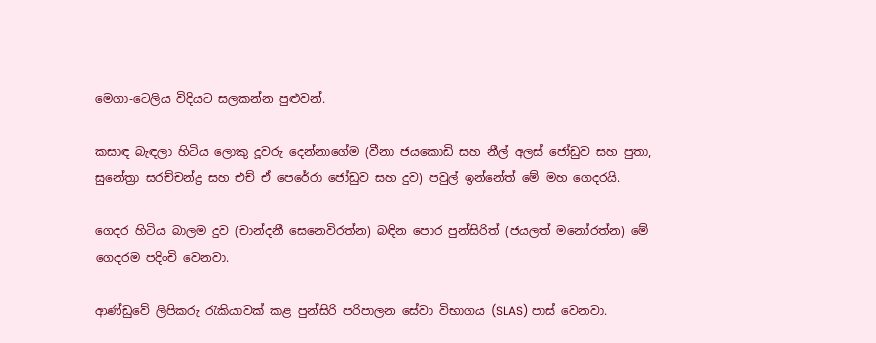මෙගා-ටෙලිය විදියට සලකන්න පුළුවන්.

කසාඳ බැඳලා හිටිය ලොකු දූවරු දෙන්නාගේම (වීනා ජයකොඩි සහ නීල් අලස් ජෝඩුව සහ පුතා, සුනේත්‍රා සරච්චන්ද්‍ර සහ එච් ඒ පෙරේරා ජෝඩුව සහ දුව) පවුල් ඉන්නේත් මේ මහ ගෙදරයි.

ගෙදර හිටිය බාලම දුව (චාන්දනී සෙනෙවිරත්න) බඳින පොර පුන්සිරිත් (ජයලත් මනෝරත්න) මේ ගෙදරම පදිංචි වෙනවා.

ආණ්ඩුවේ ලිපිකරු රැකියාවක් කළ පුන්සිරි පරිපාලන සේවා විභාගය (SLAS) පාස් වෙනවා.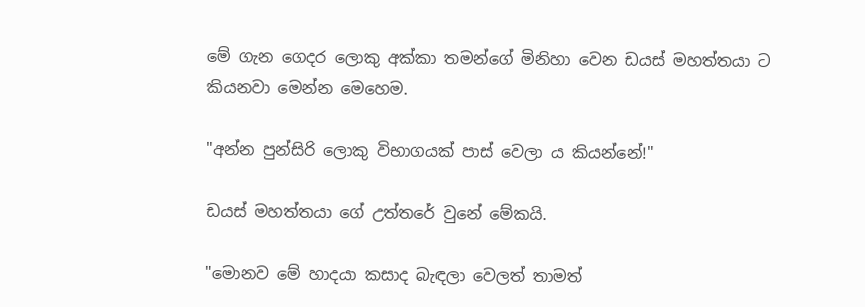මේ ගැන ගෙදර ලොකු අක්කා තමන්ගේ මිනිහා වෙන ඩයස් මහත්තයා ට කියනවා මෙන්න මෙහෙම.

"අන්න පුන්සිරි ලොකු විභාගයක් පාස් වෙලා ය කියන්නේ!"

ඩයස් මහත්තයා ගේ උත්තරේ වුනේ මේකයි.

"මොනව මේ හාදයා කසාද බැඳලා වෙලත් තාමත්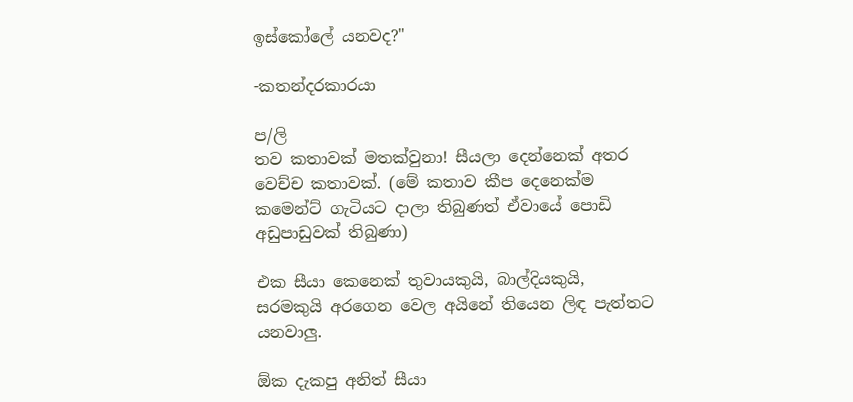ඉස්කෝලේ යනවද?"

-කතන්දරකාරයා

ප/ලි
තව කතාවක් මතක්වුනා! සීයලා දෙන්නෙක් අතර වෙච්ච කතාවක්. (මේ කතාව කීප දෙනෙක්ම කමෙන්ට් ගැටියට දාලා තිබුණත් ඒවායේ පොඩි අඩුපාඩුවක් තිබුණා)

එක සීයා කෙනෙක් තුවායකුයි, බාල්දියකුයි, සරමකුයි අරගෙන වෙල අයිනේ තියෙන ලිඳ පැත්තට යනවාලු.

ඕක දැකපු අනිත් සීයා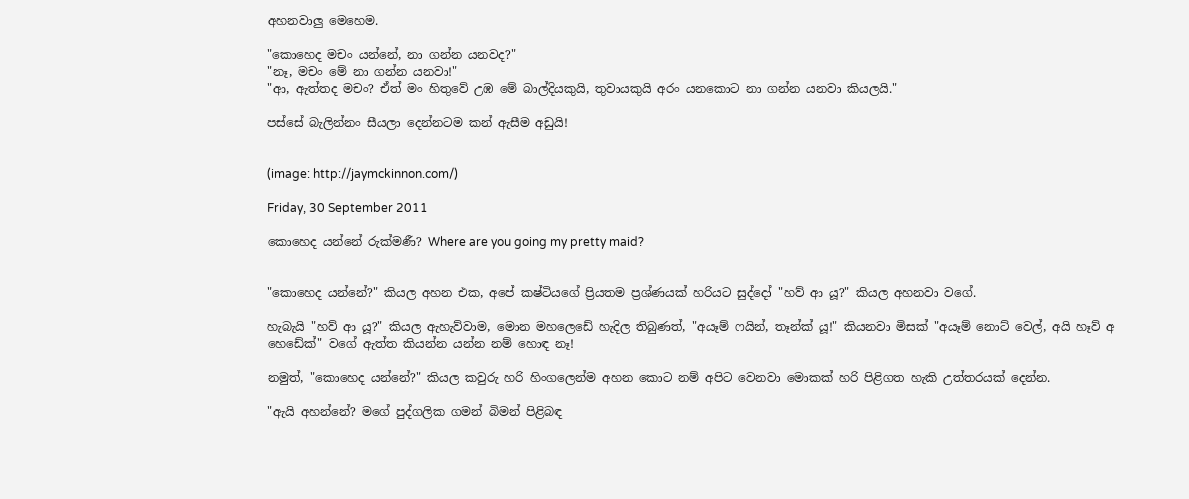අහනවාලු මෙහෙම.

"කොහෙද මචං යන්නේ, නා ගන්න යනවද?"
"නෑ, මචං මේ නා ගන්න යනවා!"
"ආ, ඇත්තද මචං? ඒත් මං හිතුවේ උඹ මේ බාල්දියකුයි, තුවායකුයි අරං යනකොට නා ගන්න යනවා කියලයි."

පස්සේ බැලින්නං සීයලා දෙන්නටම කන් ඇසීම අඩුයි!


(image: http://jaymckinnon.com/)

Friday, 30 September 2011

කොහෙද යන්නේ රුක්මණී? Where are you going my pretty maid?


"කොහෙද යන්නේ?" කියල අහන එක, අපේ කෂ්ටියගේ ප්‍රියතම ප්‍රශ්ණයක් හරියට සුද්දෝ "හව් ආ යූ?" කියල අහනවා වගේ.

හැබැයි "හව් ආ යූ?" කියල ඇහැව්වාම, මොන මහලෙඩේ හැදිල තිබුණත්, "අයෑම් ෆයින්, තෑන්ක් යූ!" කියනවා මිසක් "අයෑම් නොට් වෙල්, අයි හෑව් අ හෙඩේක්" වගේ ඇත්ත කියන්න යන්න නම් හොඳ නෑ!

නමුත්, "කොහෙද යන්නේ?" කියල කවුරු හරි හිංගලෙන්ම අහන කොට නම් අපිට වෙනවා මොකක් හරි පිළිගත හැකි උත්තරයක් දෙන්න.

"ඇයි අහන්නේ? මගේ පුද්ගලික ගමන් බිමන් පිළිබඳ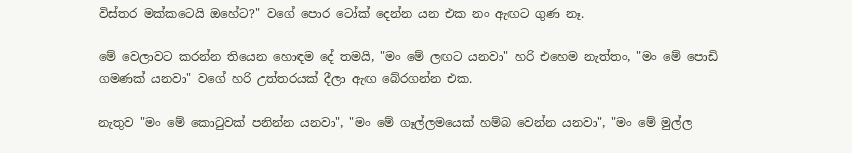විස්තර මක්කටෙයි ඔහේට?" වගේ පොර ටෝක් දෙන්න යන එක නං ඇඟට ගුණ නෑ.

මේ වෙලාවට කරන්න තියෙන හොඳම දේ තමයි, "මං මේ ලඟට යනවා" හරි එහෙම නැත්තං, "මං මේ පොඩි ගමණක් යනවා" වගේ හරි උත්තරයක් දීලා ඇඟ බේරගන්න එක.

නැතුව "මං මේ කොටුවක් පනින්න යනවා", "මං මේ ගෑල්ලමයෙක් හම්බ වෙන්න යනවා", "මං මේ මුල්ල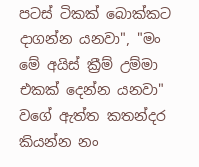පටස් ටිකක් බොක්කට දාගන්න යනවා", "මං මේ අයිස් ක්‍රීම් උම්මා එකක් දෙන්න යනවා" වගේ ඇත්ත කතන්දර කියන්න නං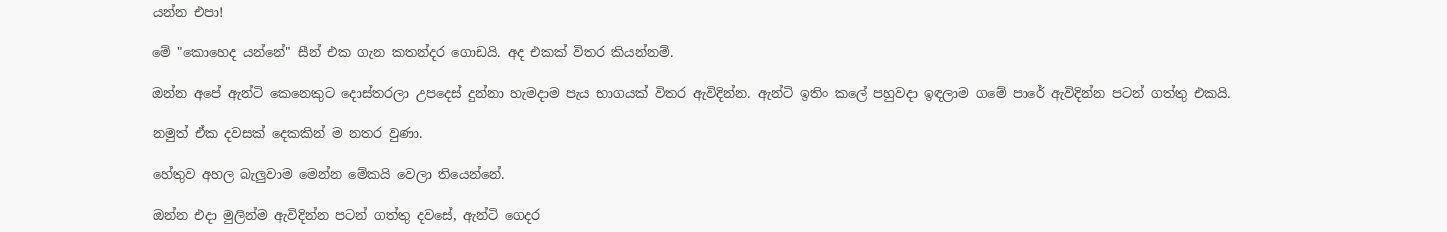යන්න එපා!

මේ "කොහෙද යන්නේ" සීන් එක ගැන කතන්දර ගොඩයි. අද එකක් විතර කියන්නම්.

ඔන්න අපේ ඇන්ටි කෙනෙකුට දොස්තරලා උපදෙස් දුන්නා හැමදාම පැය භාගයක් විතර ඇවිදින්න. ඇන්ටි ඉතිං කලේ පහුවදා ඉඳලාම ගමේ පාරේ ඇවිදින්න පටන් ගත්තු එකයි.

නමුත් ඒක දවසක් දෙකකින් ම නතර වුණා.

හේතුව අහල බැලුවාම මෙන්න මේකයි වෙලා තියෙන්නේ.

ඔන්න එදා මුලින්ම ඇවිදින්න පටන් ගත්තු දවසේ, ඇන්ටි ගෙදර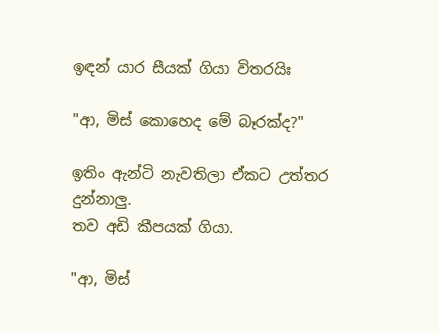ඉඳන් යාර සීයක් ගියා විතරයිඃ

"ආ, මිස් කොහෙද මේ බෑරක්ද?"

ඉතිං ඇන්ටි නැවතිලා ඒකට උත්තර දුන්නාලු.
තව අඩි කීපයක් ගියා.

"ආ, මිස්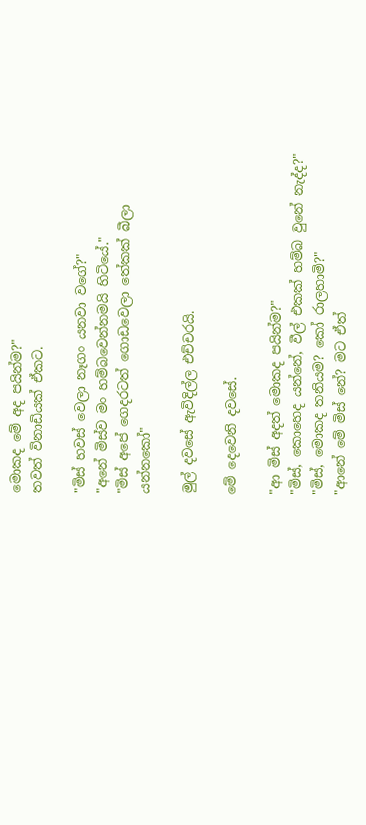මොකද මේ අද පයින්ම?"
තවත් විනාඩියක් ඒකට.

"මිස් හවස් වෙලා නෑගං යනවා වගේ?"
"අනේ මිස්ව මං හම්බවෙන්නමයි හිටියේ."
"මිස් අපේ ගෙදරටත් ගොඩවෙලා තේකක් බීලා යන්නකෝ"

මුල් දවසේ ඇවිදිල්ල එච්චරයි.

මේ දෙවෙනි දවසේ.

"ආ මිස් අදත් මොකද පයින්ම?"
"මිස්, කොහෙද යන්නේ, වීල් එකක් හම්බ වුනේ නැද්ද?"
"මිස්, මොකද තනියම? කෝ රාලහාමි?"
"ආනේ මේ මිස් නේ? මට ඒත්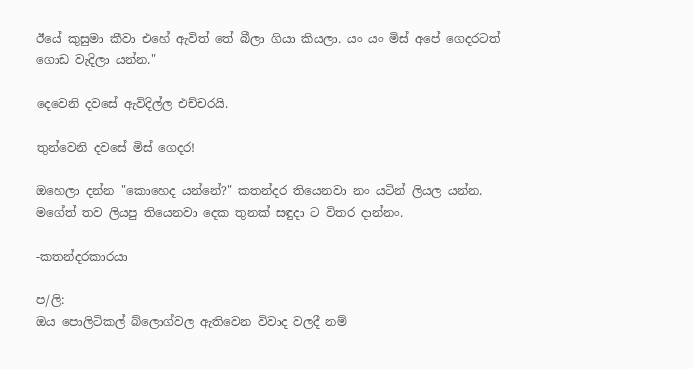ඊයේ කුසුමා කීවා එහේ ඇවිත් තේ බීලා ගියා කියලා. යං යං මිස් අපේ ගෙදරටත් ගොඩ වැදිලා යන්න."

දෙවෙනි දවසේ ඇවිදිල්ල එච්චරයි.

තුන්වෙනි දවසේ මිස් ගෙදර!

ඔහෙලා දන්න "කොහෙද යන්නේ?" කතන්දර තියෙනවා නං යටින් ලියල යන්න. මගේත් තව ලියපු තියෙනවා දෙක තුනක් සඳුදා ට විතර දාන්නං.

-කතන්දරකාරයා

ප/ලි:
ඔය පොලිටිකල් බ්ලොග්වල ඇතිවෙන විවාද වලදී නම්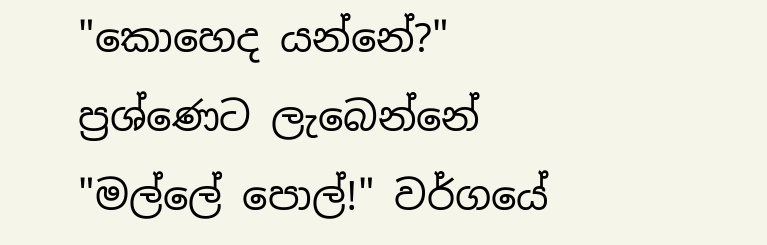"කොහෙද යන්නේ?" ප්‍රශ්ණෙට ලැබෙන්නේ "මල්ලේ පොල්!" වර්ගයේ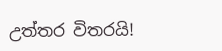උත්තර විතරයි!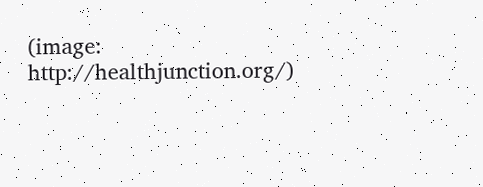(image: http://healthjunction.org/)